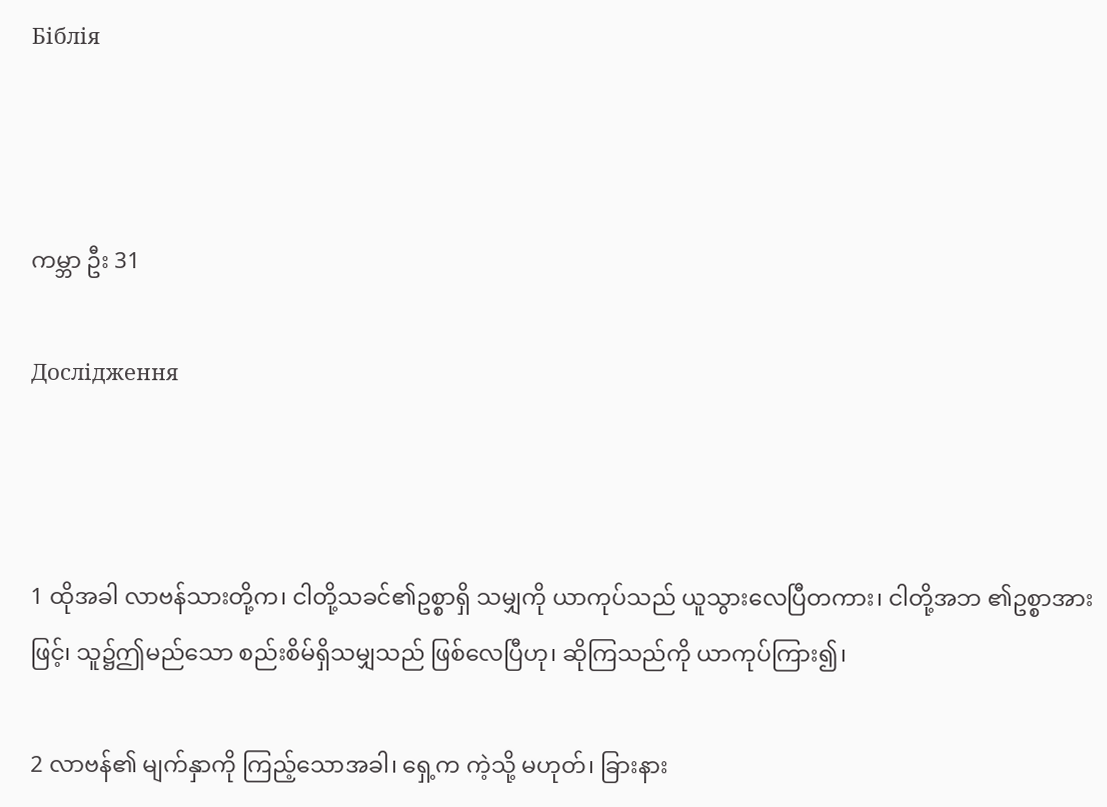Біблія



ကမ္ဘာ ဦး 31

Дослідження



1 ထိုအခါ လာဗန်သားတို့က၊ ငါတို့သခင်၏ဥစ္စာရှိ သမျှကို ယာကုပ်သည် ယူသွားလေပြီတကား၊ ငါတို့အဘ ၏ဥစ္စာအားဖြင့်၊ သူ၌ဤမည်သော စည်းစိမ်ရှိသမျှသည် ဖြစ်လေပြီဟု၊ ဆိုကြသည်ကို ယာကုပ်ကြား၍၊

2 လာဗန်၏ မျက်နှာကို ကြည့်သောအခါ၊ ရှေ့က ကဲ့သို့ မဟုတ်၊ ခြားနား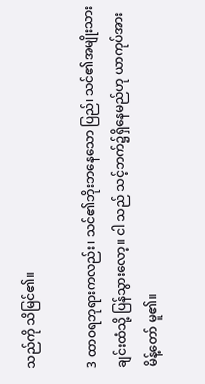သည်ကို သိမြင်၏။

3 ထာဝရဘုရားကလည်း၊ သင်၏ဘိုးဘနေသော ပြည်၊ သင်၏အမျိုးသားချင်းထံသို့ ပြန်သွားလော့။ ငါ သည် သင့်ဘက်၌ရှိနေမည်ဟု ယာကုပ်အား မိန့်တော် မူ၏။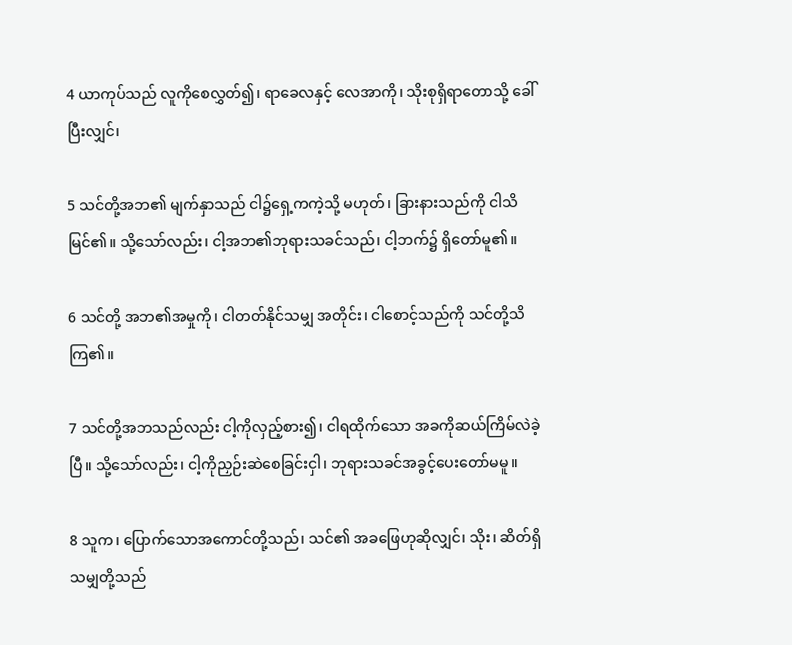4 ယာကုပ်သည် လူကိုစေလွှတ်၍၊ ရာခေလနှင့် လေအာကို၊ သိုးစုရှိရာတောသို့ ခေါ်ပြီးလျှင်၊

5 သင်တို့အဘ၏ မျက်နှာသည် ငါ၌ရှေ့ကကဲ့သို့ မဟုတ်၊ ခြားနားသည်ကို ငါသိမြင်၏။ သို့သော်လည်း၊ ငါ့အဘ၏ဘုရားသခင်သည်၊ ငါ့ဘက်၌ ရှိတော်မူ၏။

6 သင်တို့ အဘ၏အမှုကို၊ ငါတတ်နိုင်သမျှ အတိုင်း၊ ငါစောင့်သည်ကို သင်တို့သိကြ၏။

7 သင်တို့အဘသည်လည်း ငါ့ကိုလှည့်စား၍၊ ငါရထိုက်သော အခကိုဆယ်ကြိမ်လဲခဲ့ပြီ။ သို့သော်လည်း၊ ငါ့ကိုညှဉ်းဆဲစေခြင်းငှါ၊ ဘုရားသခင်အခွင့်ပေးတော်မမူ။

8 သူက၊ ပြောက်သောအကောင်တို့သည်၊ သင်၏ အခဖြေဟုဆိုလျှင်၊ သိုး၊ ဆိတ်ရှိသမျှတို့သည်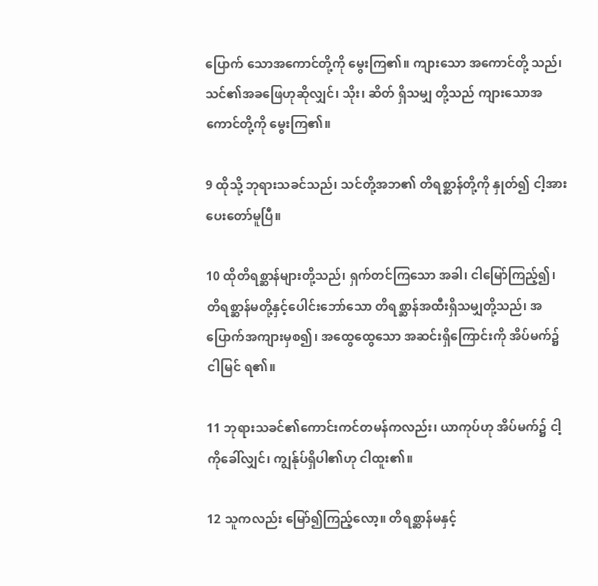ပြောက် သောအကောင်တို့ကို မွေးကြ၏။ ကျားသော အကောင်တို့ သည်၊ သင်၏အခဖြေဟုဆိုလျှင်၊ သိုး၊ ဆိတ် ရှိသမျှ တို့သည် ကျားသောအကောင်တို့ကို မွေးကြ၏။

9 ထိုသို့ ဘုရားသခင်သည်၊ သင်တို့အဘ၏ တိရစ္ဆာန်တို့ကို နှုတ်၍ ငါ့အားပေးတော်မူပြီ။

10 ထိုတိရစ္ဆာန်များတို့သည်၊ ရှက်တင်ကြသော အခါ၊ ငါမြော်ကြည့်၍၊ တိရစ္ဆာန်မတို့နှင့်ပေါင်းဘော်သော တိရစ္ဆာန်အထီးရှိသမျှတို့သည်၊ အပြောက်အကျားမှစ၍၊ အထွေထွေသော အဆင်းရှိကြောင်းကို အိပ်မက်၌ ငါမြင် ရ၏။

11 ဘုရားသခင်၏ကောင်းကင်တမန်ကလည်း၊ ယာကုပ်ဟု အိပ်မက်၌ ငါ့ကိုခေါ်လျှင်၊ ကျွန်ုပ်ရှိပါ၏ဟု ငါထူး၏။

12 သူကလည်း မြော်၍ကြည့်လော့။ တိရစ္ဆာန်မနှင့်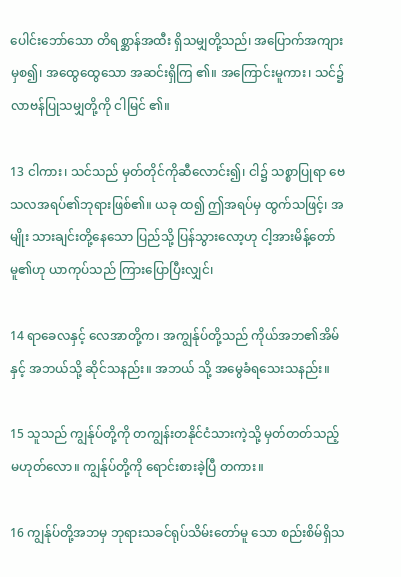ပေါင်းဘော်သော တိရစ္ဆာန်အထီး ရှိသမျှတို့သည်၊ အပြောက်အကျားမှစ၍၊ အထွေထွေသော အဆင်းရှိကြ ၏။ အကြောင်းမူကား၊ သင်၌လာဗန်ပြုသမျှတို့ကို ငါမြင် ၏။

13 ငါကား၊ သင်သည် မှတ်တိုင်ကိုဆီလောင်း၍၊ ငါ၌ သစ္စာပြုရာ ဗေသလအရပ်၏ဘုရားဖြစ်၏။ ယခု ထ၍ ဤအရပ်မှ ထွက်သဖြင့်၊ အမျိုး သားချင်းတို့နေသော ပြည်သို့ ပြန်သွားလော့ဟု ငါ့အားမိန့်တော်မူ၏ဟု ယာကုပ်သည် ကြားပြောပြီးလျှင်၊

14 ရာခေလနှင့် လေအာတို့က၊ အကျွန်ုပ်တို့သည် ကိုယ်အဘ၏အိမ်နှင့် အဘယ်သို့ ဆိုင်သနည်း။ အဘယ် သို့ အမွေခံရသေးသနည်း။

15 သူသည် ကျွန်ုပ်တို့ကို တကျွန်းတနိုင်ငံသားကဲ့သို့ မှတ်တတ်သည့်မဟုတ်လော။ ကျွန်ုပ်တို့ကို ရောင်းစားခဲ့ပြီ တကား။

16 ကျွန်ုပ်တို့အဘမှ ဘုရားသခင်ရုပ်သိမ်းတော်မူ သော စည်းစိမ်ရှိသ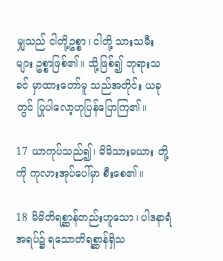မျှသည် ငါတို့ဥစ္စာ၊ ငါတို့ သားသမီး များ ဥစ္စာဖြစ်၏။ သို့ဖြစ်၍ ဘုရားသခင် မှာထားတော်မူ သည်အတိုင်း ယခုတွင် ပြုပါလော့ဟုပြန်ပြောကြ၏။

17 ယာကုပ်သည်၍၊ မိမိသားမယား တို့ကို ကုလားအုပ်ပေါ်မှာ စီးစေ၏။

18 မိမိတိရစ္ဆာန်တည်းဟူသော၊ ပါဒနာရံအရပ်၌ ရသောတိရစ္ဆာန်ရှိသ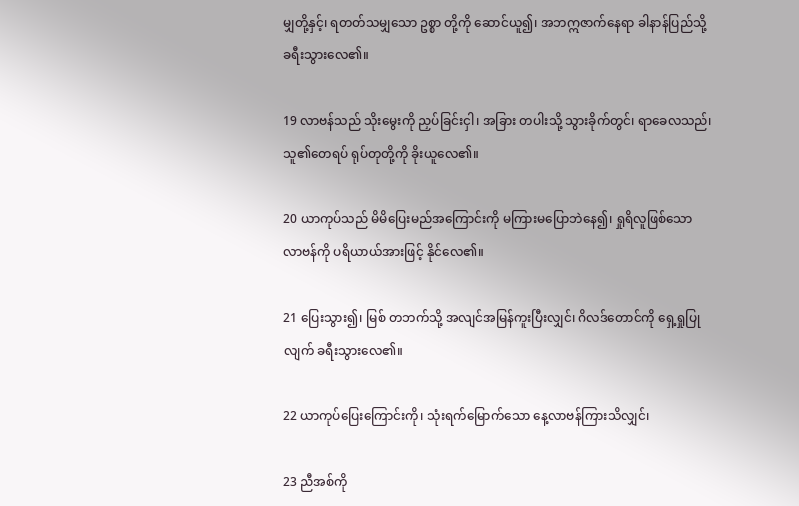မျှတို့နှင့်၊ ရတတ်သမျှသော ဥစ္စာ တို့ကို ဆောင်ယူ၍၊ အဘဣဇာက်နေရာ ခါနာန်ပြည်သို့ ခရီးသွားလေ၏။

19 လာဗန်သည် သိုးမွေးကို ညှပ်ခြင်းငှါ၊ အခြား တပါးသို့ သွားခိုက်တွင်၊ ရာခေလသည်၊ သူ၏တေရပ် ရုပ်တုတို့ကို ခိုးယူလေ၏။

20 ယာကုပ်သည် မိမိပြေးမည်အကြောင်းကို မကြားမပြောဘဲနေ၍၊ ရှုရိလူဖြစ်သော လာဗန်ကို ပရိယာယ်အားဖြင့် နိုင်လေ၏။

21 ပြေးသွား၍၊ မြစ် တဘက်သို့ အလျင်အမြန်ကူးပြီးလျှင်၊ ဂိလဒ်တောင်ကို ရှေ့ရှုပြုလျက် ခရီးသွားလေ၏။

22 ယာကုပ်ပြေးကြောင်းကို၊ သုံးရက်မြောက်သော နေ့လာဗန်ကြားသိလျှင်၊

23 ညီအစ်ကို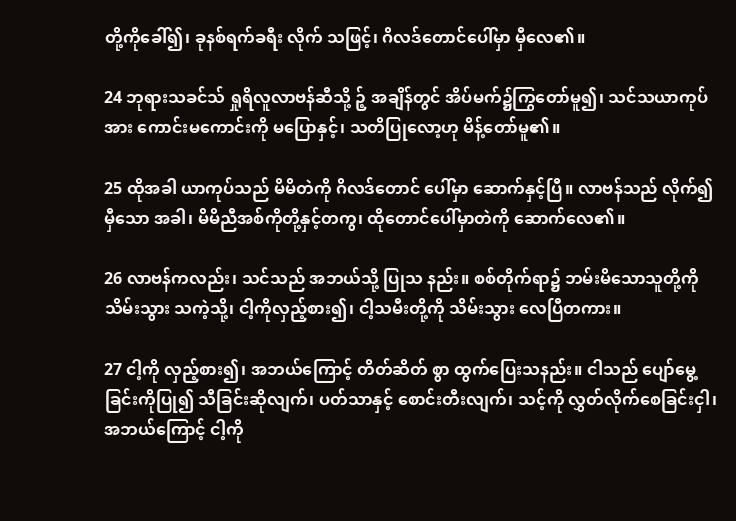တို့ကိုခေါ်၍၊ ခုနစ်ရက်ခရီး လိုက် သဖြင့်၊ ဂိလဒ်တောင်ပေါ်မှာ မှီလေ၏။

24 ဘုရားသခင်သ် ရှုရိလူလာဗန်ဆီသို့ ဉ့် အချိန်တွင် အိပ်မက်၌ကြွတော်မူ၍၊ သင်သယာကုပ် အား ကောင်းမကောင်းကို မပြောနှင့်၊ သတိပြုလော့ဟု မိန့်တော်မူ၏။

25 ထိုအခါ ယာကုပ်သည် မိမိတဲကို ဂိလဒ်တောင် ပေါ်မှာ ဆောက်နှင့်ပြီ။ လာဗန်သည် လိုက်၍မှီသော အခါ၊ မိမိညီအစ်ကိုတို့နှင့်တကွ၊ ထိုတောင်ပေါ်မှာတဲကို ဆောက်လေ၏။

26 လာဗန်ကလည်း၊ သင်သည် အဘယ်သို့ ပြုသ နည်း။ စစ်တိုက်ရာ၌ ဘမ်းမိသောသူတို့ကို သိမ်းသွား သကဲ့သို့၊ ငါ့ကိုလှည့်စား၍၊ ငါ့သမီးတို့ကို သိမ်းသွား လေပြီတကား။

27 ငါ့ကို လှည့်စား၍၊ အဘယ်ကြောင့် တိတ်ဆိတ် စွာ ထွက်ပြေးသနည်း။ ငါသည် ပျော်မွေ့ခြင်းကိုပြု၍ သီခြင်းဆိုလျက်၊ ပတ်သာနှင့် စောင်းတီးလျက်၊ သင့်ကို လွှတ်လိုက်စေခြင်းငှါ၊ အဘယ်ကြောင့် ငါ့ကို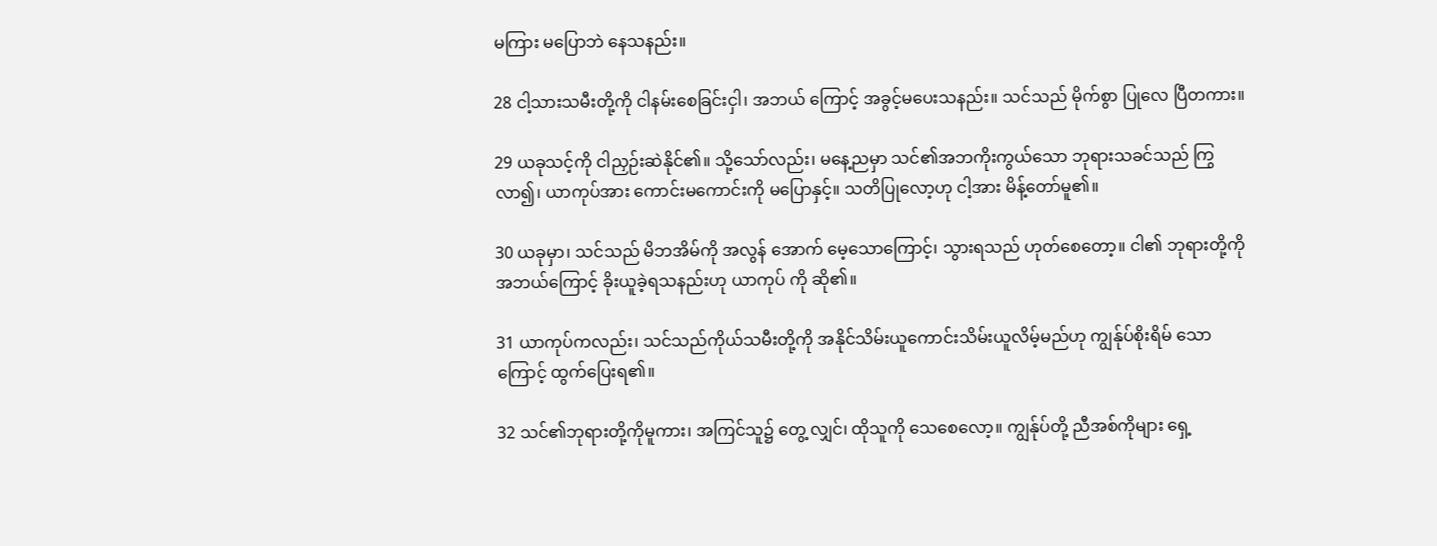မကြား မပြောဘဲ နေသနည်း။

28 ငါ့သားသမီးတို့ကို ငါနမ်းစေခြင်းငှါ၊ အဘယ် ကြောင့် အခွင့်မပေးသနည်း။ သင်သည် မိုက်စွာ ပြုလေ ပြီတကား။

29 ယခုသင့်ကို ငါညှဉ်းဆဲနိုင်၏။ သို့သော်လည်း၊ မနေ့ညမှာ သင်၏အဘကိုးကွယ်သော ဘုရားသခင်သည် ကြွလာ၍၊ ယာကုပ်အား ကောင်းမကောင်းကို မပြောနှင့်။ သတိပြုလော့ဟု ငါ့အား မိန့်တော်မူ၏။

30 ယခုမှာ၊ သင်သည် မိဘအိမ်ကို အလွန် အောက် မေ့သောကြောင့်၊ သွားရသည် ဟုတ်စေတော့။ ငါ၏ ဘုရားတို့ကို အဘယ်ကြောင့် ခိုးယူခဲ့ရသနည်းဟု ယာကုပ် ကို ဆို၏။

31 ယာကုပ်ကလည်း၊ သင်သည်ကိုယ်သမီးတို့ကို အနိုင်သိမ်းယူကောင်းသိမ်းယူလိမ့်မည်ဟု ကျွန်ုပ်စိုးရိမ် သောကြောင့် ထွက်ပြေးရ၏။

32 သင်၏ဘုရားတို့ကိုမူကား၊ အကြင်သူ၌ တွေ့ လျှင်၊ ထိုသူကို သေစေလော့။ ကျွန်ုပ်တို့ ညီအစ်ကိုများ ရှေ့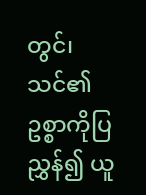တွင်၊ သင်၏ဥစ္စာကိုပြညွှန်၍ ယူ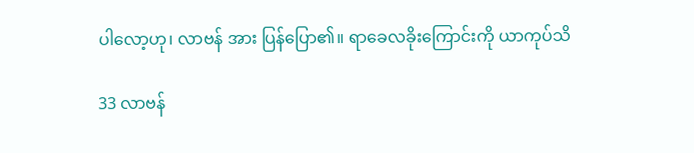ပါလော့ဟု၊ လာဗန် အား ပြန်ပြော၏။ ရာခေလခိုးကြောင်းကို ယာကုပ်သိ

33 လာဗန်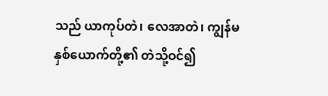သည် ယာကုပ်တဲ၊ လေအာတဲ၊ ကျွန်မ နှစ်ယောက်တို့၏ တဲသို့ဝင်၍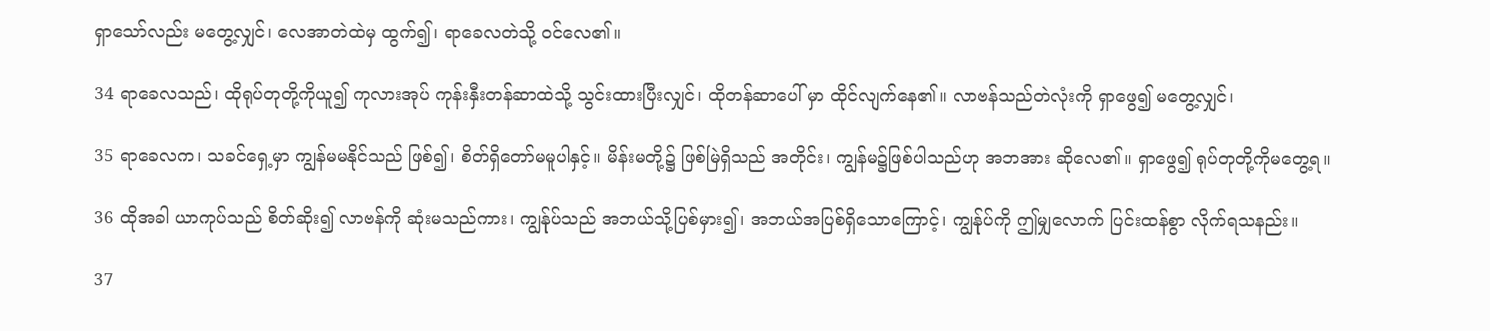ရှာသော်လည်း မတွေ့လျှင်၊ လေအာတဲထဲမှ ထွက်၍၊ ရာခေလတဲသို့ ဝင်လေ၏။

34 ရာခေလသည်၊ ထိုရုပ်တုတို့ကိုယူ၍ ကုလားအုပ် ကုန်းနှီးတန်ဆာထဲသို့ သွင်းထားပြီးလျှင်၊ ထိုတန်ဆာပေါ် မှာ ထိုင်လျက်နေ၏။ လာဗန်သည်တဲလုံးကို ရှာဖွေ၍ မတွေ့လျှင်၊

35 ရာခေလက၊ သခင်ရှေ့မှာ ကျွန်မမနိုင်သည် ဖြစ်၍၊ စိတ်ရှိတော်မမူပါနှင့်။ မိန်းမတို့၌ ဖြစ်မြဲရှိသည် အတိုင်း၊ ကျွန်မ၌ဖြစ်ပါသည်ဟု အဘအား ဆိုလေ၏။ ရှာဖွေ၍ ရုပ်တုတို့ကိုမတွေ့ရ။

36 ထိုအခါ ယာကုပ်သည် စိတ်ဆိုး၍ လာဗန်ကို ဆုံးမသည်ကား၊ ကျွန်ုပ်သည် အဘယ်သို့ပြစ်မှား၍၊ အဘယ်အပြစ်ရှိသောကြောင့်၊ ကျွန်ုပ်ကို ဤမျှလောက် ပြင်းထန်စွာ လိုက်ရသနည်း။

37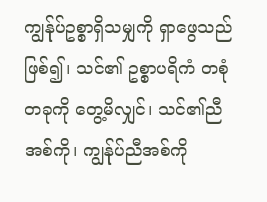ကျွန်ုပ်ဥစ္စာရှိသမျှကို ရှာဖွေသည်ဖြစ်၍၊ သင်၏ ဥစ္စာပရိကံ တစုံတခုကို တွေ့မိလျှင်၊ သင်၏ညီအစ်ကို၊ ကျွန်ုပ်ညီအစ်ကို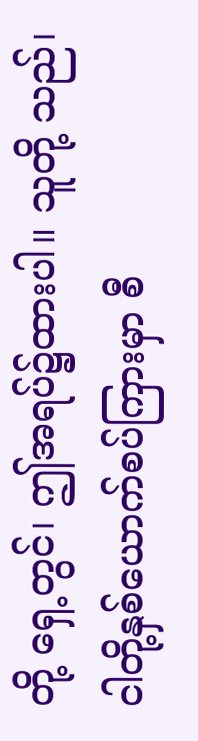တို့ ရှေ့တွင်၊ ဤအရပ်၌ထားပါ။ သူတို့ သည်၊ ငါတို့နှစ်ယောက်စပ်ကြားမှာ စီ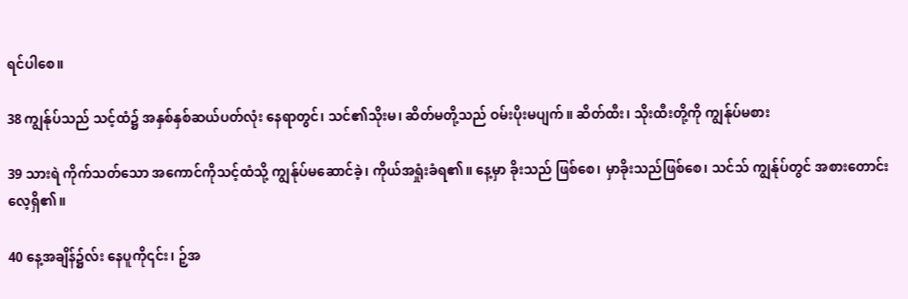ရင်ပါစေ။

38 ကျွန်ုပ်သည် သင့်ထံ၌ အနှစ်နှစ်ဆယ်ပတ်လုံး နေရာတွင်၊ သင်၏သိုးမ၊ ဆိတ်မတို့သည် ဝမ်းပိုးမပျက်။ ဆိတ်ထီး၊ သိုးထီးတို့ကို ကျွန်ုပ်မစား

39 သားရဲ ကိုက်သတ်သော အကောင်ကိုသင့်ထံသို့ ကျွန်ုပ်မဆောင်ခဲ့၊ ကိုယ်အရှုံးခံရ၏။ နေ့မှာ ခိုးသည် ဖြစ်စေ၊ မှာခိုးသည်ဖြစ်စေ၊ သင်သ် ကျွန်ုပ်တွင် အစားတောင်းလေ့ရှိ၏။

40 နေ့အချိန်၌လ်း နေပူကို၎င်း၊ ဉ့်အ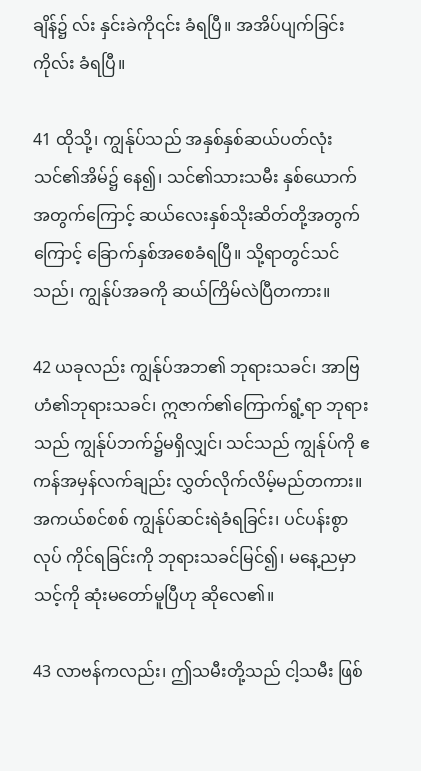ချိန်၌ လ်း နှင်းခဲကို၎င်း ခံရပြီ။ အအိပ်ပျက်ခြင်းကိုလ်း ခံရပြီ။

41 ထိုသို့၊ ကျွန်ုပ်သည် အနှစ်နှစ်ဆယ်ပတ်လုံး သင်၏အိမ်၌ နေ၍၊ သင်၏သားသမီး နှစ်ယောက် အတွက်ကြောင့် ဆယ်လေးနှစ်သိုးဆိတ်တို့အတွက် ကြောင့် ခြောက်နှစ်အစေခံရပြီ။ သို့ရာတွင်သင်သည်၊ ကျွန်ုပ်အခကို ဆယ်ကြိမ်လဲပြီတကား။

42 ယခုလည်း ကျွန်ုပ်အဘ၏ ဘုရားသခင်၊ အာဗြဟံ၏ဘုရားသခင်၊ ဣဇာက်၏ကြောက်ရွံ့ရာ ဘုရား သည် ကျွန်ုပ်ဘက်၌မရှိလျှင်၊ သင်သည် ကျွန်ုပ်ကို ဧကန်အမှန်လက်ချည်း လွှတ်လိုက်လိမ့်မည်တကား။ အကယ်စင်စစ် ကျွန်ုပ်ဆင်းရဲခံရခြင်း၊ ပင်ပန်းစွာ လုပ် ကိုင်ရခြင်းကို ဘုရားသခင်မြင်၍၊ မနေ့ညမှာ သင့်ကို ဆုံးမတော်မူပြီဟု ဆိုလေ၏။

43 လာဗန်ကလည်း၊ ဤသမီးတို့သည် ငါ့သမီး ဖြစ်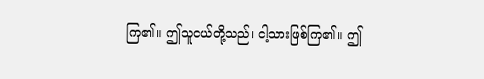ကြ၏။ ဤသူငယ်တို့သည်၊ ငါ့သားဖြစ်ကြ၏။ ဤ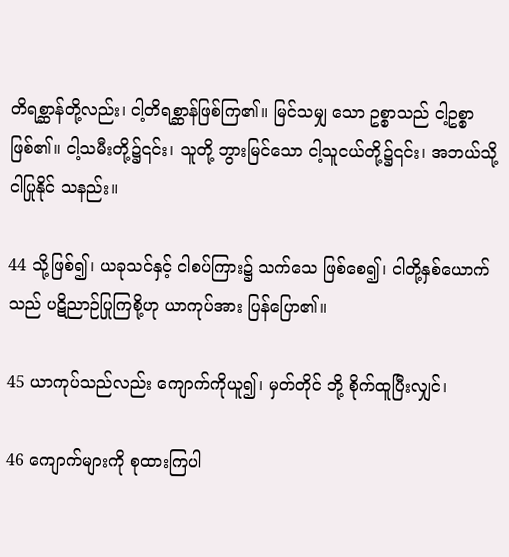တိရစ္ဆာန်တို့လည်း၊ ငါ့တိရစ္ဆာန်ဖြစ်ကြ၏။ မြင်သမျှ သော ဥစ္စာသည် ငါ့ဥစ္စာဖြစ်၏။ ငါ့သမီးတို့၌၎င်း၊ သူတို့ ဘွားမြင်သော ငါ့သူငယ်တို့၌၎င်း၊ အဘယ်သို့ ငါပြုနိုင် သနည်း။

44 သို့ဖြစ်၍၊ ယခုသင်နှင့် ငါစပ်ကြား၌ သက်သေ ဖြစ်စေ၍၊ ငါတို့နှစ်ယောက်သည် ပဋိညာဉ်ပြုကြစို့ဟု ယာကုပ်အား ပြန်ပြော၏။

45 ယာကုပ်သည်လည်း ကျောက်ကိုယူ၍၊ မှတ်တိုင် ဘို့ စိုက်ထူပြီးလျှင်၊

46 ကျောက်များကို စုထားကြပါ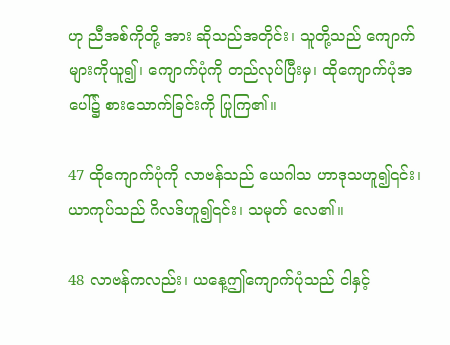ဟု ညီအစ်ကိုတို့ အား ဆိုသည်အတိုင်း၊ သူတို့သည် ကျောက်များကိုယူ၍၊ ကျောက်ပုံကို တည်လုပ်ပြီးမှ၊ ထိုကျောက်ပုံအပေါ်၌ စားသောက်ခြင်းကို ပြုကြ၏။

47 ထိုကျောက်ပုံကို လာဗန်သည် ယေဂါသ ဟာဒုသဟူ၍၎င်း၊ ယာကုပ်သည် ဂိလဒ်ဟူ၍၎င်း၊ သမုတ် လေ၏။

48 လာဗန်ကလည်း၊ ယနေ့ဤကျောက်ပုံသည် ငါနှင့်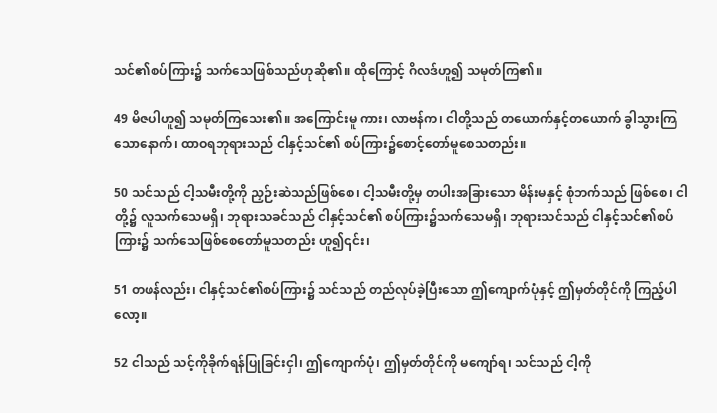သင်၏စပ်ကြား၌ သက်သေဖြစ်သည်ဟုဆို၏။ ထိုကြောင့် ဂိလဒ်ဟူ၍ သမုတ်ကြ၏။

49 မိဇပါဟူ၍ သမုတ်ကြသေး၏။ အကြောင်းမူ ကား၊ လာဗန်က၊ ငါတို့သည် တယောက်နှင့်တယောက် ခွါသွားကြသောနောက်၊ ထာဝရဘုရားသည် ငါနှင့်သင်၏ စပ်ကြား၌စောင့်တော်မူစေသတည်း။

50 သင်သည် ငါ့သမီးတို့ကို ညှဉ်းဆဲသည်ဖြစ်စေ၊ ငါ့သမီးတို့မှ တပါးအခြားသော မိန်းမနှင့် စုံဘက်သည် ဖြစ်စေ၊ ငါတို့၌ လူသက်သေမရှိ၊ ဘုရားသခင်သည် ငါနှင့်သင်၏ စပ်ကြား၌သက်သေမရှိ၊ ဘုရားသင်သည် ငါနှင့်သင်၏စပ်ကြား၌ သက်သေဖြစ်စေတော်မူသတည်း ဟူ၍၎င်း၊

51 တဖန်လည်း၊ ငါနှင့်သင်၏စပ်ကြား၌ သင်သည် တည်လုပ်ခဲ့ပြီးသော ဤကျောက်ပုံနှင့် ဤမှတ်တိုင်ကို ကြည့်ပါလော့။

52 ငါသည် သင့်ကိုခိုက်ရန်ပြုခြင်းငှါ၊ ဤကျောက်ပုံ၊ ဤမှတ်တိုင်ကို မကျော်ရ၊ သင်သည် ငါ့ကို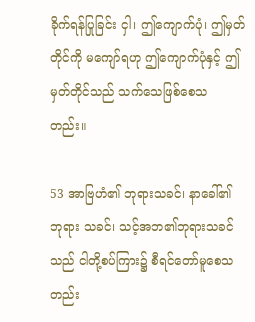ခိုက်ရန်ပြုခြင်း ငှါ၊ ဤကျောက်ပုံ၊ ဤမှတ်တိုင်ကို မကျော်ရဟု ဤကျောက်ပုံနှင့် ဤမှတ်တိုင်သည် သက်သေဖြစ်စေသ တည်း။

53 အာဗြဟံ၏ ဘုရားသခင်၊ နာခေါ်၏ ဘုရား သခင်၊ သင့်အဘ၏ဘုရားသခင်သည် ငါတို့စပ်ကြား၌ စီရင်တော်မူစေသတည်း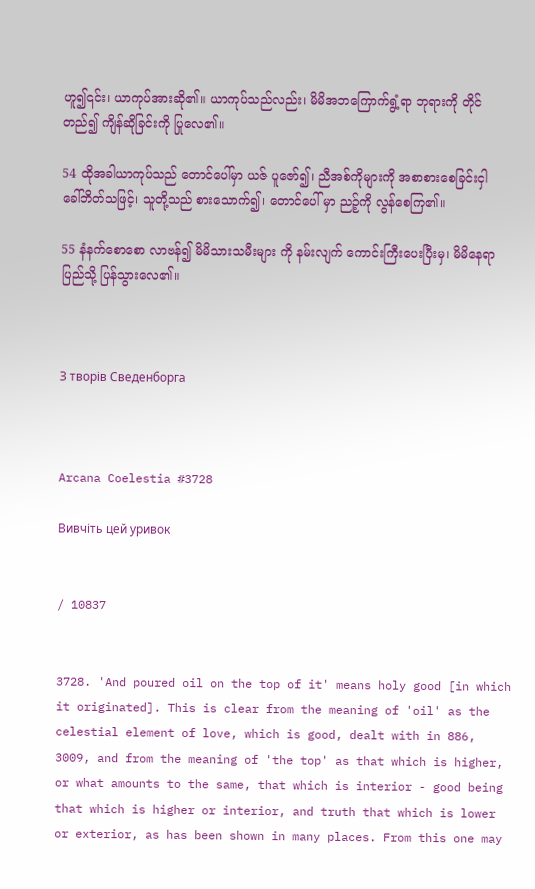ဟူ၍၎င်း၊ ယာကုပ်အားဆို၏။ ယာကုပ်သည်လည်း၊ မိမိအဘကြောက်ရွံ့ရာ ဘုရားကို တိုင်တည်၍ ကျိန်ဆိုခြင်းကို ပြုလေ၏။

54 ထိုအခါယာကုပ်သည် တောင်ပေါ်မှာ ယဇ် ပူဇော်၍၊ ညီအစ်ကိုများကို အစာစားစေခြင်းငှါ ခေါ်ဘိတ်သဖြင့်၊ သူတို့သည် စားသောက်၍၊ တောင်ပေါ် မှာ ညဉ့်ကို လွန်စေကြ၏။

55 နံနက်စောစော လာဗန်၍ မိမိသားသမီးများ ကို နမ်းလျက် ကောင်းကြီးပေးပြီးမှ၊ မိမိနေရာပြည်သို့ ပြန်သွားလေ၏။



З творів Сведенборга



Arcana Coelestia #3728

Вивчіть цей уривок


/ 10837


3728. 'And poured oil on the top of it' means holy good [in which it originated]. This is clear from the meaning of 'oil' as the celestial element of love, which is good, dealt with in 886, 3009, and from the meaning of 'the top' as that which is higher, or what amounts to the same, that which is interior - good being that which is higher or interior, and truth that which is lower or exterior, as has been shown in many places. From this one may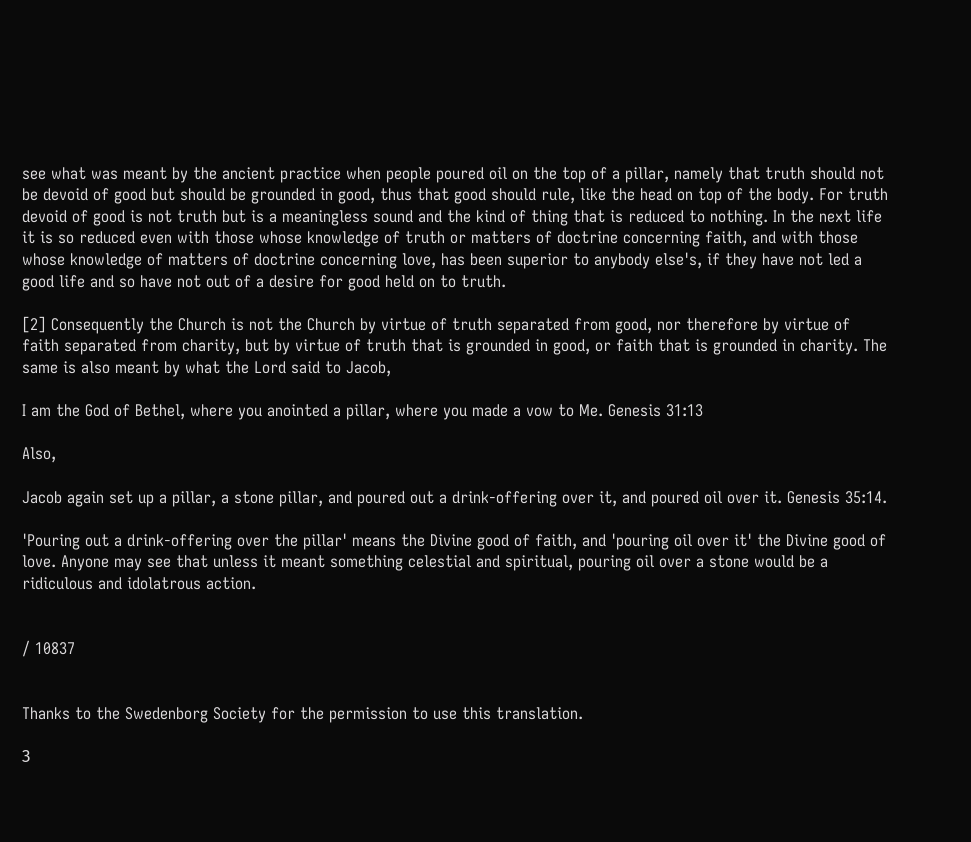see what was meant by the ancient practice when people poured oil on the top of a pillar, namely that truth should not be devoid of good but should be grounded in good, thus that good should rule, like the head on top of the body. For truth devoid of good is not truth but is a meaningless sound and the kind of thing that is reduced to nothing. In the next life it is so reduced even with those whose knowledge of truth or matters of doctrine concerning faith, and with those whose knowledge of matters of doctrine concerning love, has been superior to anybody else's, if they have not led a good life and so have not out of a desire for good held on to truth.

[2] Consequently the Church is not the Church by virtue of truth separated from good, nor therefore by virtue of faith separated from charity, but by virtue of truth that is grounded in good, or faith that is grounded in charity. The same is also meant by what the Lord said to Jacob,

I am the God of Bethel, where you anointed a pillar, where you made a vow to Me. Genesis 31:13

Also,

Jacob again set up a pillar, a stone pillar, and poured out a drink-offering over it, and poured oil over it. Genesis 35:14.

'Pouring out a drink-offering over the pillar' means the Divine good of faith, and 'pouring oil over it' the Divine good of love. Anyone may see that unless it meant something celestial and spiritual, pouring oil over a stone would be a ridiculous and idolatrous action.


/ 10837


Thanks to the Swedenborg Society for the permission to use this translation.

З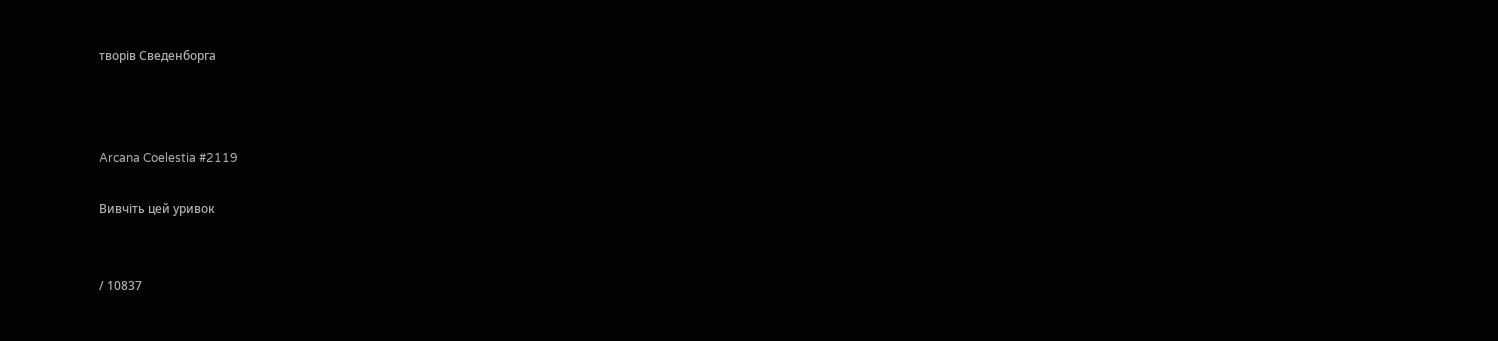творів Сведенборга



Arcana Coelestia #2119

Вивчіть цей уривок


/ 10837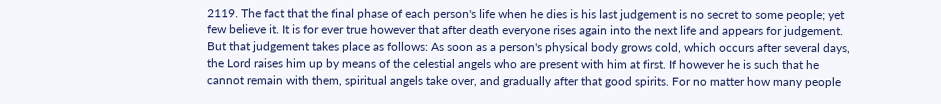2119. The fact that the final phase of each person's life when he dies is his last judgement is no secret to some people; yet few believe it. It is for ever true however that after death everyone rises again into the next life and appears for judgement. But that judgement takes place as follows: As soon as a person's physical body grows cold, which occurs after several days, the Lord raises him up by means of the celestial angels who are present with him at first. If however he is such that he cannot remain with them, spiritual angels take over, and gradually after that good spirits. For no matter how many people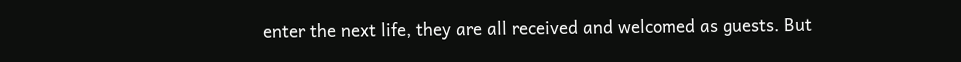enter the next life, they are all received and welcomed as guests. But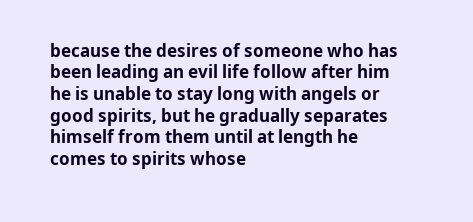because the desires of someone who has been leading an evil life follow after him he is unable to stay long with angels or good spirits, but he gradually separates himself from them until at length he comes to spirits whose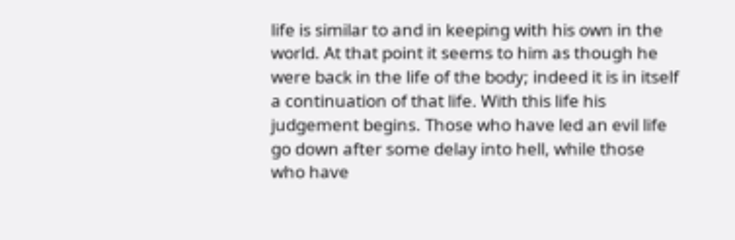life is similar to and in keeping with his own in the world. At that point it seems to him as though he were back in the life of the body; indeed it is in itself a continuation of that life. With this life his judgement begins. Those who have led an evil life go down after some delay into hell, while those who have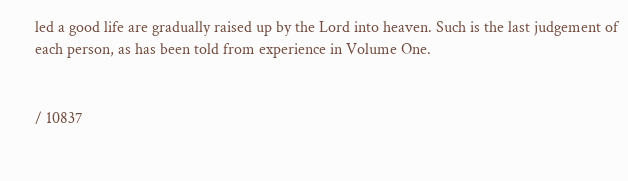led a good life are gradually raised up by the Lord into heaven. Such is the last judgement of each person, as has been told from experience in Volume One.


/ 10837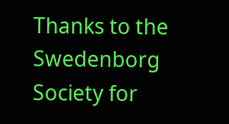Thanks to the Swedenborg Society for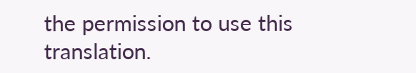the permission to use this translation.